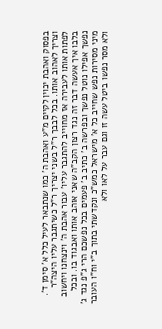בפסוק ואהבת יכוין לקיים מ"ע ואהבת ה' כמו שנתבאר לעיל כלל א' סימן ד'. וצריך לאהוב אותו. בכל לבבך ר"ל בשני יצריך ר"ל כשיתגבר עליו היצה"ר לפתות אותו לעבירה אז מחוייב להתגבר עליו' עבור אהבת ה' וינצחנו ויחשוב בלבו איך אעשה דבר זה נגד רצון הקב"ה שאני אוהב אותו ואבגוד בו. ובכל נפשך אפילו נוטל נפשך ובפרשה ב' כתיב ב' פעמים בכל נפשכם הרי ג"פ נגד ג' מיני מסירות נפש שחייב כל א' מישראל כמש"כ ונקדשתי בתוך ב"י וח"ו העובר ולא מסר נפשו ביטל עשה זו וגם עבר על לאו ולא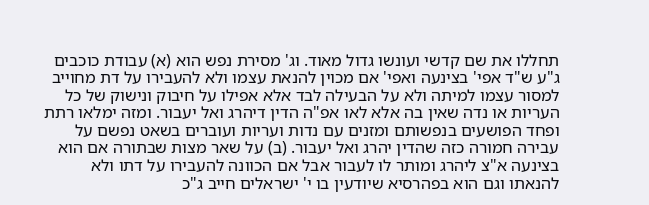תחללו את שם קדשי ועונשו גדול מאוד. וג' מסירת נפש הוא (א) עבודת כוכבים ג"ע ש"ד אפי' בצינעה ואפי' אם מכוין להנאת עצמו ולא להעבירו על דת מחוייב למסור עצמו למיתה ולא על הבעילה לבד אלא אפילו על חיבוק ונישוק של כל העריות או נדה שאין בה אלא לאו אפ"ה הדין דיהרג ואל יעבור. ומזה ימלאו רתת ופחד הפושעים בנפשותם ומזנים עם נדות ועריות ועוברים בשאט נפשם על עבירה חמורה כזה שהדין יהרג ואל יעבור. (ב) על שאר מצות שבתורה אם הוא בצינעה א"צ ליהרג ומותר לו לעבור אבל אם הכוונה להעבירו על דתו ולא להנאתו וגם הוא בפהרסיא שיודעין בו י' ישראלים חייב ג"כ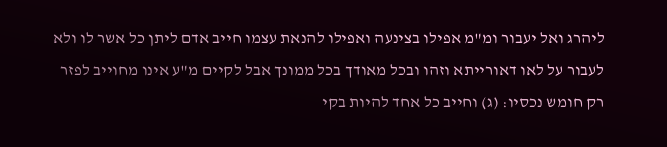ליהרג ואל יעבור ומ"מ אפילו בצינעה ואפילו להנאת עצמו חייב אדם ליתן כל אשר לו ולא לעבור על לאו דאורייתא וזהו ובכל מאודך בכל ממונך אבל לקיים מ"ע אינו מחוייב לפזר רק חומש נכסיו: (ג) וחייב כל אחד להיות בקי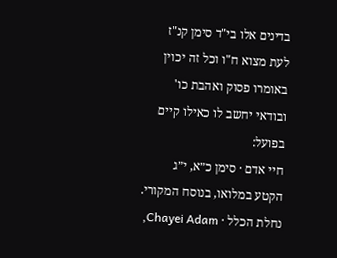בדינים אלו בי"ד סימן קנ"ז לעת מצוא ח"ו וכל זה יכוין באומרו פסוק ואהבת כו' ובודאי יחשב לו כאילו קיים בפועל:
חיי אדם · סימן כ״א, י״ג
הקטע במלואו, בנוסח המקורי.
נחלת הכלל · Chayei Adam,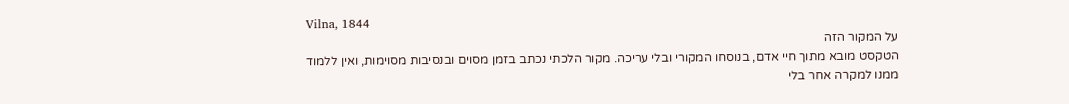Vilna, 1844
על המקור הזה
הטקסט מובא מתוך חיי אדם, בנוסחו המקורי ובלי עריכה. מקור הלכתי נכתב בזמן מסוים ובנסיבות מסוימות, ואין ללמוד ממנו למקרה אחר בלי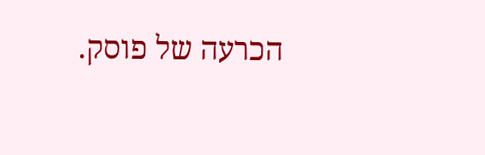הכרעה של פוסק.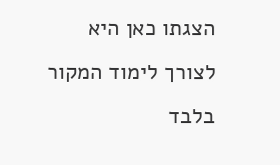הצגתו כאן היא לצורך לימוד המקור בלבד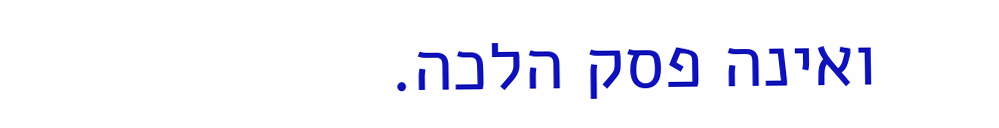ואינה פסק הלכה.